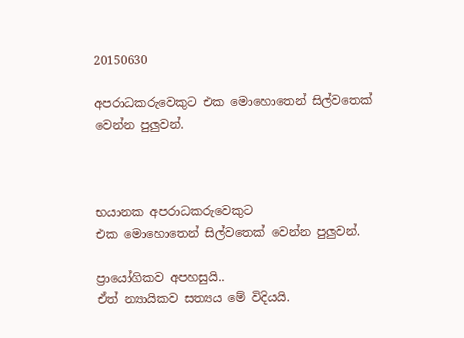20150630

අපරාධකරුවෙකුට එක මොහොතෙන් සිල්වතෙක් වෙන්න පුලුවන්.



භයානක අපරාධකරුවෙකුට
එක මොහොතෙන් සිල්වතෙක් වෙන්න පුලුවන්.

ප්‍රායෝගිකව අපහසුයි..
ඒත් න්‍යායිකව සත්‍යය මේ විදියයි.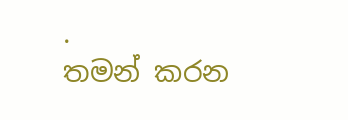.
තමන් කරන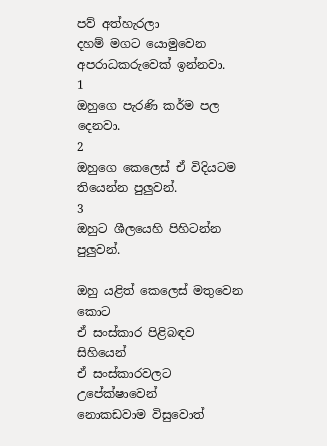පව් අත්හැරලා
දහම් මගට යොමුවෙන අපරාධකරුවෙක් ඉන්නවා.
1
ඔහුගෙ පැරණි කර්ම පල දෙනවා.
2
ඔහුගෙ කෙලෙස් ඒ විදියටම තියෙන්න පුලුවන්.
3
ඔහුට ශීලයෙහි පිහිටන්න පුලුවන්.

ඔහු යළිත් කෙලෙස් මතුවෙන කොට
ඒ සංස්කාර පිළිබඳව සිහියෙන්
ඒ සංස්කාරවලට උපේක්ෂාවෙන්
නොකඩවාම විසුවොත්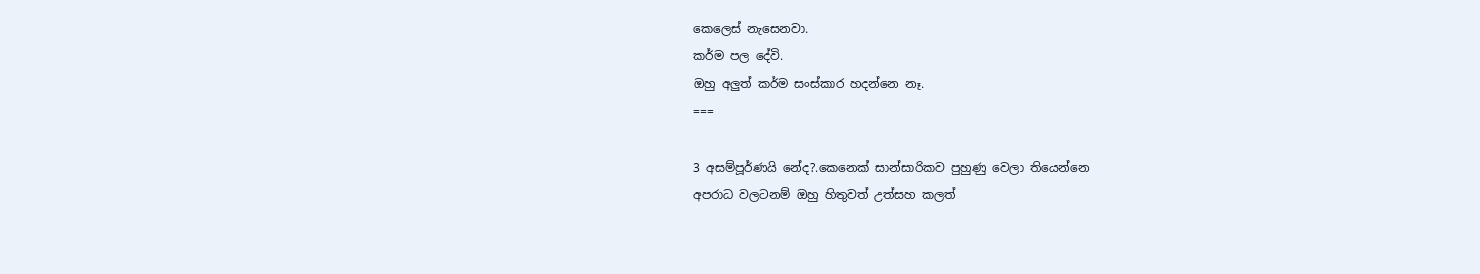කෙලෙස් නැසෙනවා.
කර්ම පල දේවි.
ඔහු අලුත් කර්ම සංස්කාර හදන්නෙ නෑ.
===

3 අසම්පූර්ණයි නේද?.කෙනෙක් සාන්සාරිකව පුහුණු වෙලා තියෙන්නෙ
අපරාධ වලටනම් ඔහු හිතුවත් උත්සහ කලත්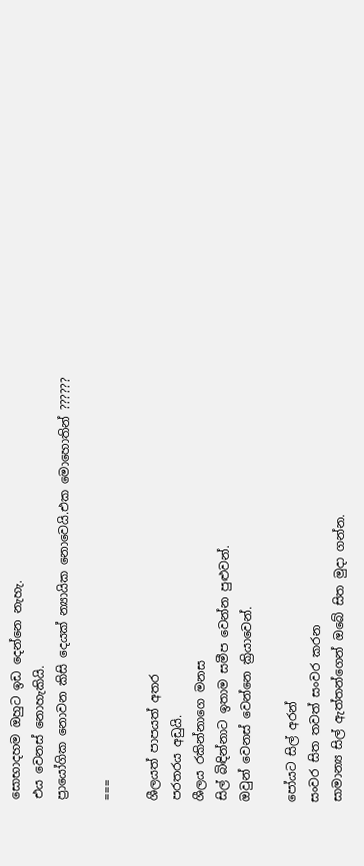සොභාදහම ඔහුට ඉඩ දෙන්නෙ නැහැ.
එය වෙනස් නොහැකියි.
ප්‍රායෝගික නොවන කිසි දෙයක් න්‍යායික නොවෙයි.එක මොහොතින් ??????

===

ශීලයත් පාපයත් අතර
පරතරය අඩුයි.
ශීලය රකින්නාගෙ මනස
සිල් බිඳින්නාට ඉතාම සමීප වෙන්න පුළුවන්.
ඔවුන් වෙනස් වෙන්නෙ ක්‍රියාවෙන්.

පෝයට සිල් අරන්
සංවර සිත තවත් සංවර කරන
සාමාන්‍ය සිල් ඇත්තන්ගෙන් ඔබේ සිත මුදා ගන්න.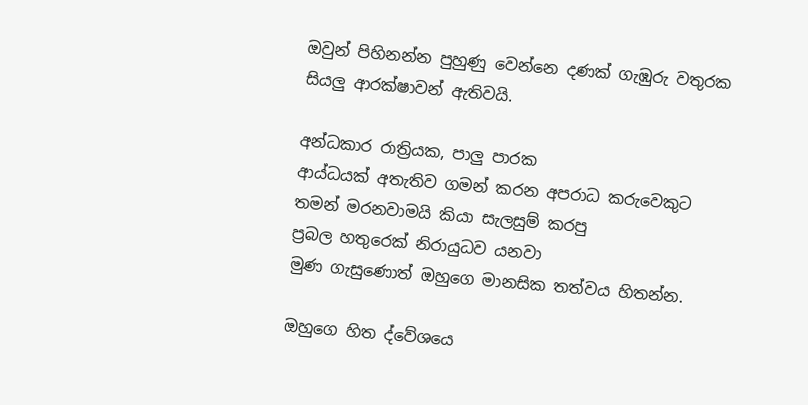ඔවුන් පිහිනන්න පුහුණු වෙන්නෙ දණක් ගැඹුරු වතුරක
සියලු ආරක්ෂාවන් ඇතිවයි.

අන්ධකාර රාත්‍රියක, පාලු පාරක
ආය්ධයක් අතැතිව ගමන් කරන අපරාධ කරුවෙකුට
තමන් මරනවාමයි කියා සැලසුම් කරපු
ප්‍රබල හතුරෙක් නිරායුධව යනවා
මුණ ගැසුණොත් ඔහුගෙ මානසික තත්වය හිතන්න.

ඔහුගෙ හිත ද්වේශයෙ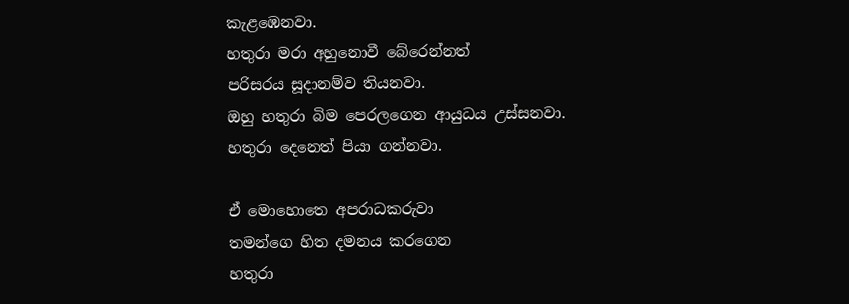කැළඹෙනවා.
හතුරා මරා අහුනොවී බේරෙන්නත්
පරිසරය සූදානම්ව තියනවා.
ඔහු හතුරා බිම පෙරලගෙන ආයුධය උස්සනවා.
හතුරා දෙනෙත් පියා ගන්නවා.

ඒ මොහොතෙ අපරාධකරුවා
තමන්ගෙ හිත දමනය කරගෙන
හතුරා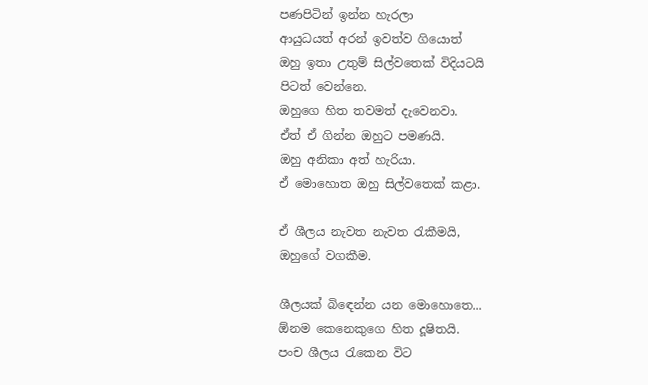පණපිටින් ඉන්න හැරලා
ආයුධයත් අරන් ඉවත්ව ගියොත්
ඔහු ඉතා උතුම් සිල්වතෙක් විදියටයි
පිටත් වෙන්නෙ.
ඔහුගෙ හිත තවමත් දැවෙනවා.
ඒත් ඒ ගින්න ඔහුට පමණයි.
ඔහු අනිකා අත් හැරියා.
ඒ මොහොත ඔහු සිල්වතෙක් කළා.

ඒ ශීලය නැවත නැවත රැකීමයි,
ඔහුගේ වගකීම.

ශීලයක් බිඳෙන්න යන මොහොතෙ...
ඕනම කෙනෙකුගෙ හිත දූෂිතයි.
පංච ශීලය රැකෙන විට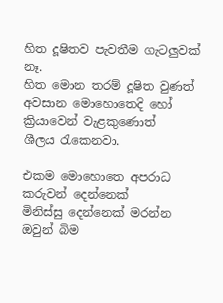හිත දූෂිතව පැවතීම ගැටලුවක් නෑ.
හිත මොන තරම් දූෂිත වුණත්
අවසාන මොහොතෙදි හෝ
ක්‍රියාවෙන් වැළකුණොත්
ශීලය රැකෙනවා.

එකම මොහොතෙ අපරාධ කරුවන් දෙන්නෙක්
මිනිස්සු දෙන්නෙක් මරන්න
ඔවුන් බිම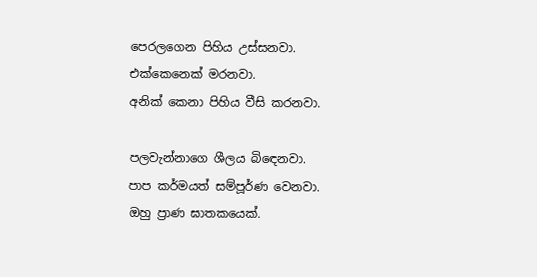පෙරලගෙන පිහිය උස්සනවා.
එක්කෙනෙක් මරනවා.
අනික් කෙනා පිහිය වීසි කරනවා.

පලවැන්නාගෙ ශීලය බිඳෙනවා.
පාප කර්මයත් සම්පූර්ණ වෙනවා.
ඔහු ප්‍රාණ ඝාතකයෙක්.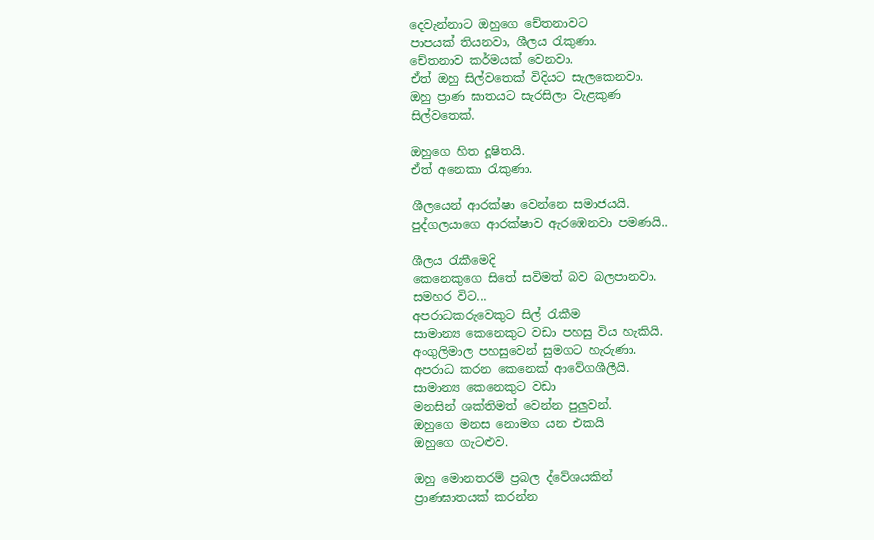දෙවැන්නාට ඔහුගෙ චේතනාවට
පාපයක් තියනවා, ශීලය රැකුණා.
චේතනාව කර්මයක් වෙනවා.
ඒත් ඔහු සිල්වතෙක් විදියට සැලකෙනවා.
ඔහු ප්‍රාණ ඝාතයට සැරසිලා වැළකුණ
සිල්වතෙක්.

ඔහුගෙ හිත දූෂිතයි.
ඒත් අනෙකා රැකුණා.

ශීලයෙන් ආරක්ෂා වෙන්නෙ සමාජයයි.
පුද්ගලයාගෙ ආරක්ෂාව ඇරඹෙනවා පමණයි..

ශීලය රැකීමෙදි
කෙනෙකුගෙ සිතේ සවිමත් බව බලපානවා.
සමහර විට...
අපරාධකරුවෙකුට සිල් රැකීම
සාමාන්‍ය කෙනෙකුට වඩා පහසු විය හැකියි.
අංගුලිමාල පහසුවෙන් සුමගට හැරුණා.
අපරාධ කරන කෙනෙක් ආවේගශීලීයි.
සාමාන්‍ය කෙනෙකුට වඩා
මනසින් ශක්තිමත් වෙන්න පුලුවන්.
ඔහුගෙ මනස නොමග යන එකයි
ඔහුගෙ ගැටළුව.

ඔහු මොනතරම් ප්‍රබල ද්වේශයකින්
ප්‍රාණඝාතයක් කරන්න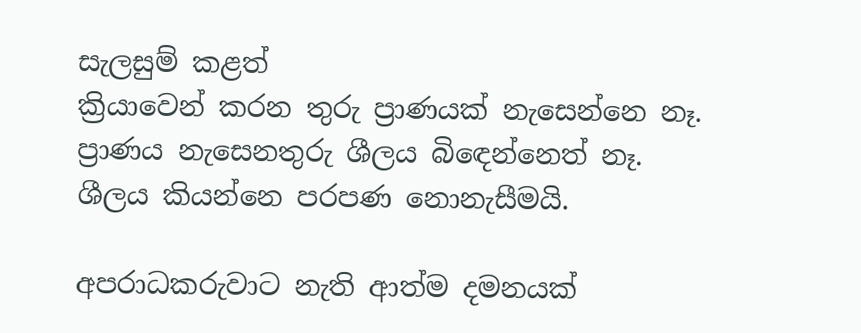සැලසුම් කළත්
ක්‍රියාවෙන් කරන තුරු ප්‍රාණයක් නැසෙන්නෙ නෑ.
ප්‍රාණය නැසෙනතුරු ශීලය බිඳෙන්නෙත් නෑ.
ශීලය කියන්නෙ පරපණ නොනැසීමයි.

අපරාධකරුවාට නැති ආත්ම දමනයක්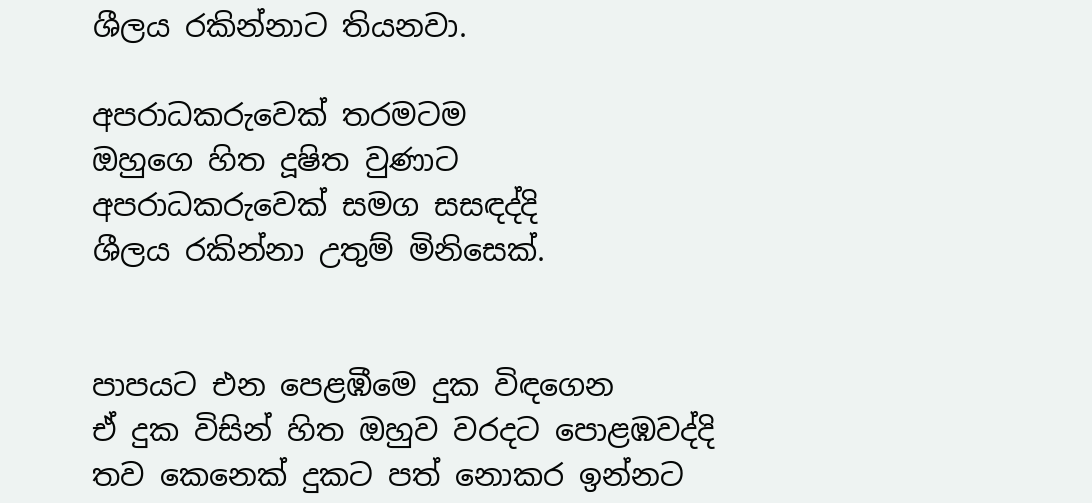ශීලය රකින්නාට තියනවා.

අපරාධකරුවෙක් තරමටම
ඔහුගෙ හිත දූෂිත වුණාට
අපරාධකරුවෙක් සමග සසඳද්දි
ශීලය රකින්නා උතුම් මිනිසෙක්.


පාපයට එන පෙළඹීමෙ දුක විඳගෙන
ඒ දුක විසින් හිත ඔහුව වරදට පොළඹවද්දි
තව කෙනෙක් දුකට පත් නොකර ඉන්නට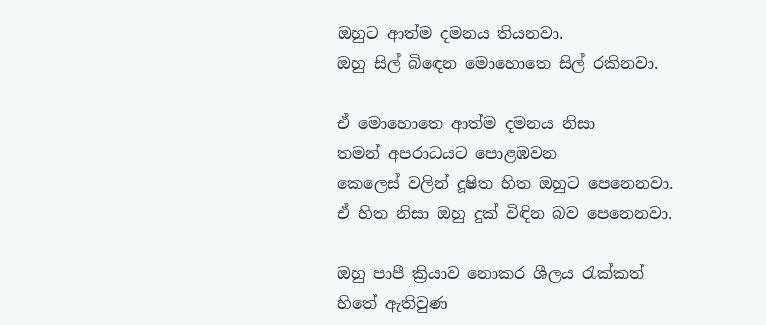ඔහුට ආත්ම දමනය තියනවා.
ඔහු සිල් බිඳෙන මොහොතෙ සිල් රකිනවා.

ඒ මොහොතෙ ආත්ම දමනය නිසා
තමන් අපරාධයට පොළඹවන
කෙලෙස් වලින් දූෂිත හිත ඔහුට පෙනෙනවා.
ඒ හිත නිසා ඔහු දුක් විඳින බව පෙනෙනවා.

ඔහු පාපී ක්‍රියාව නොකර ශීලය රැක්කත්
හිතේ ඇතිවුණ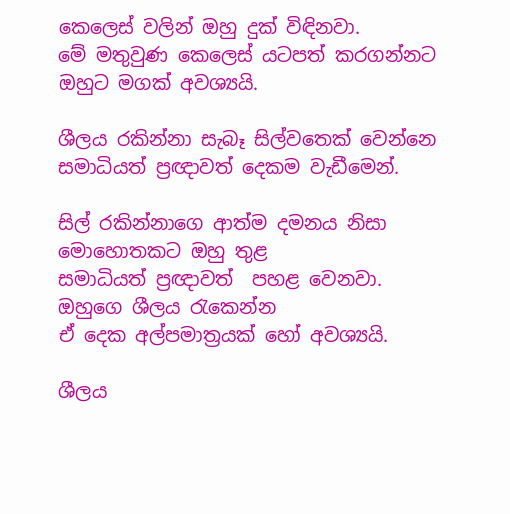කෙලෙස් වලින් ඔහු දුක් විඳිනවා.
මේ මතුවුණ කෙලෙස් යටපත් කරගන්නට
ඔහුට මගක් අවශ්‍යයි.

ශීලය රකින්නා සැබෑ සිල්වතෙක් වෙන්නෙ
සමාධියත් ප්‍රඥාවත් දෙකම වැඩීමෙන්.

සිල් රකින්නාගෙ ආත්ම දමනය නිසා
මොහොතකට ඔහු තුළ
සමාධියත් ප්‍රඥාවත්  පහළ වෙනවා.
ඔහුගෙ ශීලය රැකෙන්න
ඒ දෙක අල්පමාත්‍රයක් හෝ අවශ්‍යයි.

ශීලය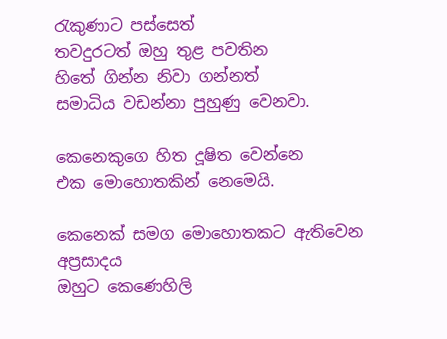රැකුණාට පස්සෙත්
තවදුරටත් ඔහු තුළ පවතින
හිතේ ගින්න නිවා ගන්නත්
සමාධිය වඩන්නා පුහුණු වෙනවා.

කෙනෙකුගෙ හිත දූෂිත වෙන්නෙ
එක මොහොතකින් නෙමෙයි.

කෙනෙක් සමග මොහොතකට ඇතිවෙන අප්‍රසාදය
ඔහුට කෙණෙහිලි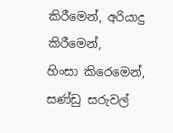කිරීමෙන්, අරියාදු කිරීමෙන්,
හිංසා කිරෙමෙන්, සණ්ඩු සරුවල්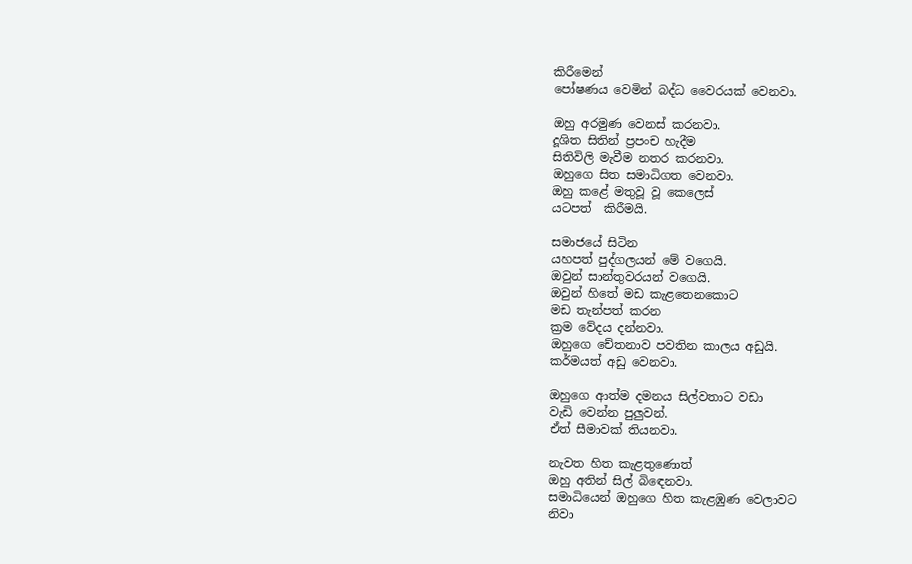කිරීමෙන්
පෝෂණය වෙමින් බද්ධ වෛරයක් වෙනවා.

ඔහු අරමුණ වෙනස් කරනවා.
දූශිත සිතින් ප්‍රපංච හැදීම
සිතිවිලි මැවීම නතර කරනවා.
ඔහුගෙ සිත සමාධිගත වෙනවා.
ඔහු කළේ මතුවූ වූ කෙලෙස්
යටපත්  කිරීමයි.

සමාජයේ සිටින
යහපත් පුද්ගලයන් මේ වගෙයි.
ඔවුන් සාන්තුවරයන් වගෙයි.
ඔවුන් හිතේ මඩ කැළතෙනකොට
මඩ තැන්පත් කරන
ක්‍රම වේදය දන්නවා.
ඔහුගෙ චේතනාව පවතින කාලය අඩුයි.
කර්මයත් අඩු වෙනවා.

ඔහුගෙ ආත්ම දමනය සිල්වතාට වඩා
වැඩි වෙන්න පුලුවන්.
ඒත් සීමාවක් තියනවා.

නැවත හිත කැළතුණොත්
ඔහු අතින් සිල් බිඳෙනවා.
සමාධියෙන් ඔහුගෙ හිත කැළඹුණ වෙලාවට
නිවා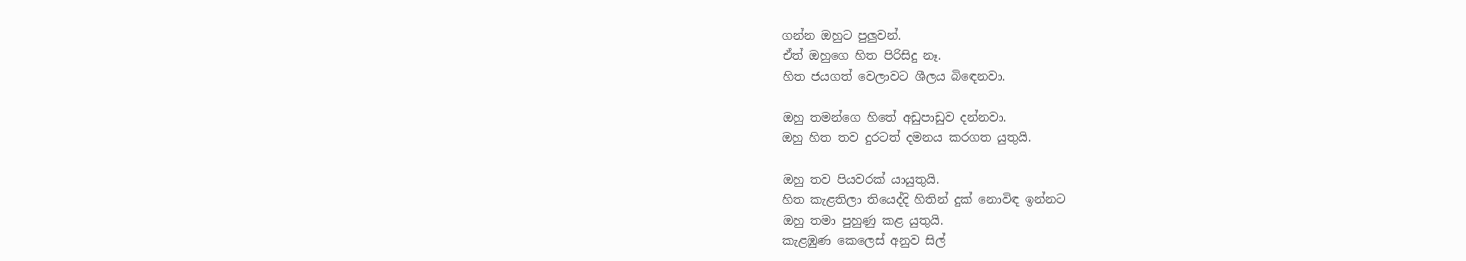ගන්න ඔහුට පුලුවන්.
ඒත් ඔහුගෙ හිත පිරිසිදු නෑ.
හිත ජයගත් වෙලාවට ශීලය බිඳෙනවා.

ඔහු තමන්ගෙ හිතේ අඩුපාඩුව දන්නවා.
ඔහු හිත තව දුරටත් දමනය කරගත යුතුයි.

ඔහු තව පියවරක් යායුතුයි.
හිත කැළතිලා තියෙද්දි හිතින් දුක් නොවිඳ ඉන්නට
ඔහු තමා පුහුණු කළ යුතුයි.
කැළඹුණ කෙලෙස් අනුව සිල්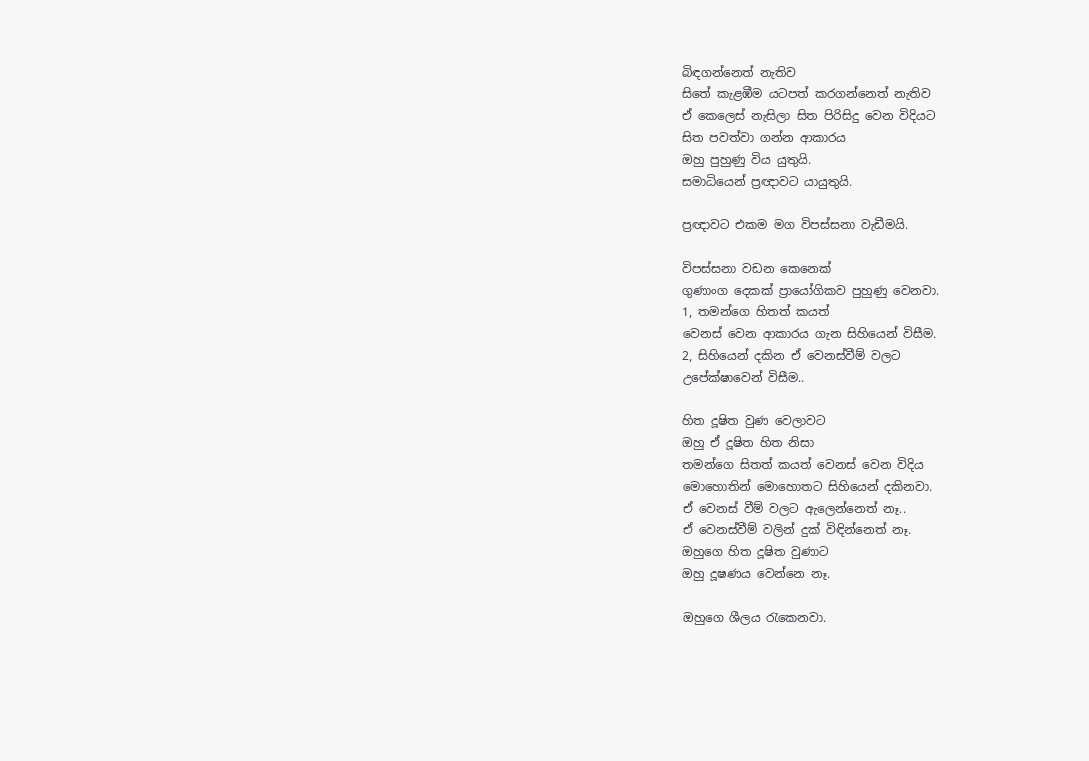බිඳගන්නෙත් නැතිව
සිතේ කැළඹීම යටපත් කරගන්නෙත් නැතිව
ඒ කෙලෙස් නැසිලා සිත පිරිසිදු වෙන විදියට
සිත පවත්වා ගන්න ආකාරය
ඔහු පුහුණු විය යුතුයි.
සමාධියෙන් ප්‍රඥාවට යායුතුයි.

ප්‍රඥාවට එකම මග විපස්සනා වැඩීමයි.

විපස්සනා වඩන කෙනෙක්
ගුණාංග දෙකක් ප්‍රායෝගිකව පුහුණු වෙනවා.
1, තමන්ගෙ හිතත් කයත්
වෙනස් වෙන ආකාරය ගැන සිහියෙන් විසීම.
2, සිහියෙන් දකින ඒ වෙනස්වීම් වලට
උපේක්ෂාවෙන් විසීම..

හිත දූෂිත වුණ වෙලාවට
ඔහු ඒ දූෂිත හිත නිසා
තමන්ගෙ සිතත් කයත් වෙනස් වෙන විදිය
මොහොතින් මොහොතට සිහියෙන් දකිනවා.
ඒ වෙනස් වීම් වලට ඇලෙන්නෙත් නෑ..
ඒ වෙනස්වීම් වලින් දුක් විඳින්නෙත් නෑ.
ඔහුගෙ හිත දූෂිත වුණාට
ඔහු දූෂණය වෙන්නෙ නෑ.

ඔහුගෙ ශීලය රැකෙනවා.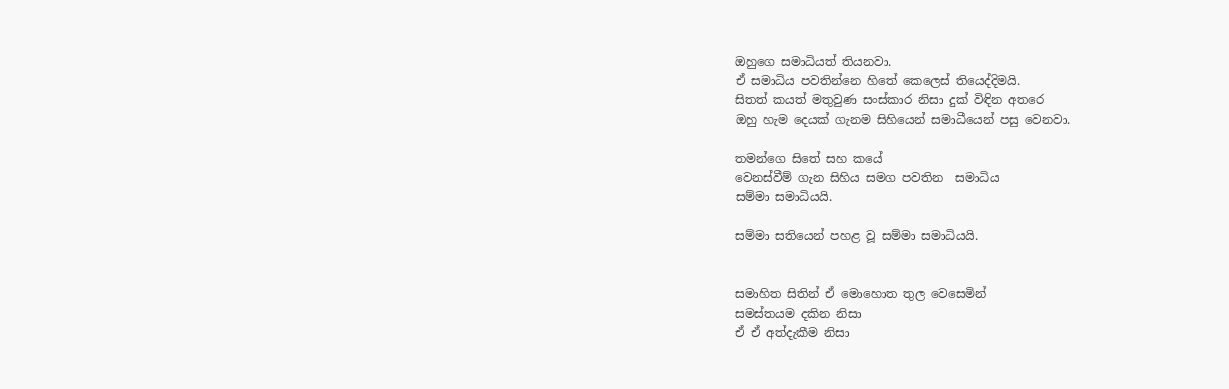ඔහුගෙ සමාධියත් තියනවා.
ඒ සමාධිය පවතින්නෙ හිතේ කෙලෙස් තියෙද්දිමයි.
සිතත් කයත් මතුවුණ සංස්කාර නිසා දුක් විඳින අතරෙ
ඔහු හැම දෙයක් ගැනම සිහියෙන් සමාධීයෙන් පසු වෙනවා.

තමන්ගෙ සිතේ සහ කයේ
වෙනස්වීම් ගැන සිහිය සමග පවතින  සමාධිය
සම්මා සමාධියයි.

සම්මා සතියෙන් පහළ වූ සම්මා සමාධියයි.


සමාහිත සිතින් ඒ මොහොත තුල වෙසෙමින්
සමස්තයම දකින නිසා
ඒ ඒ අත්දැකීම නිසා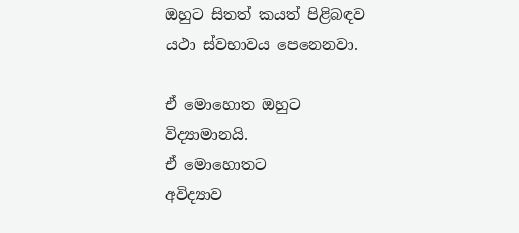ඔහුට සිතත් කයත් පිළිබඳව
යථා ස්වභාවය පෙනෙනවා.

ඒ මොහොත ඔහුට විද්‍යාමානයි.
ඒ මොහොතට
අවිද්‍යාව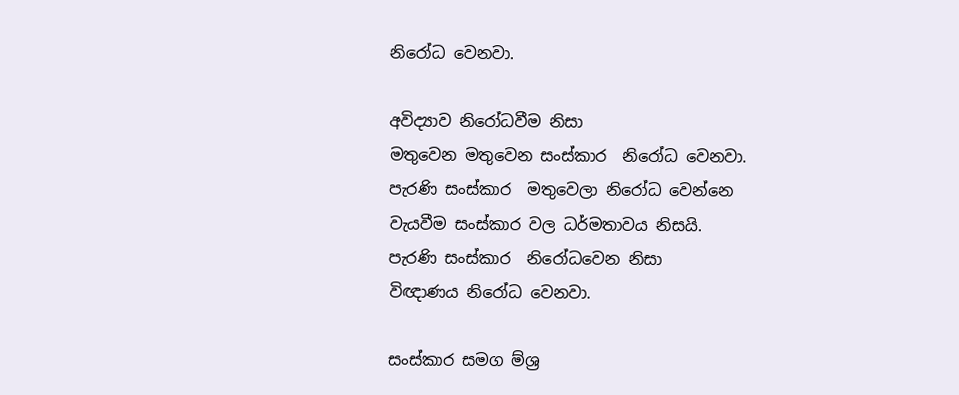නිරෝධ වෙනවා.

අවිද්‍යාව නිරෝධවීම නිසා
මතුවෙන මතුවෙන සංස්කාර  නිරෝධ වෙනවා.
පැරණි සංස්කාර  මතුවෙලා නිරෝධ වෙන්නෙ
වැයවීම සංස්කාර වල ධර්මතාවය නිසයි.
පැරණි සංස්කාර  නිරෝධවෙන නිසා
විඥාණය නිරෝධ වෙනවා.

සංස්කාර සමග ම්ශ්‍ර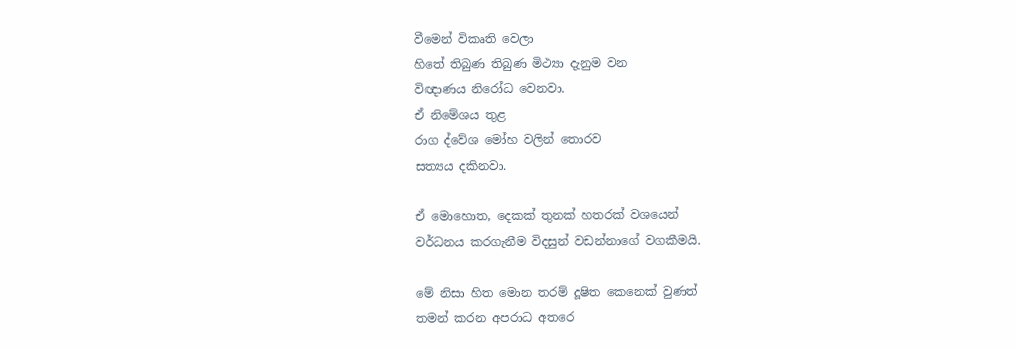වීමෙන් විකෘති වෙලා
හිතේ තිබුණ තිබුණ මිථ්‍යා දැනුම වන
විඥාණය නිරෝධ වෙනවා.
ඒ නිමේශය තුළ
රාග ද්වේශ මෝහ වලින් තොරව
සත්‍යය දකිනවා.

ඒ මොහොත, දෙකක් තුනක් හතරක් වශයෙන්
වර්ධනය කරගැනීම විදසුන් වඩන්නාගේ වගකීමයි.

මේ නිසා හිත මොන තරම් දූෂිත කෙනෙක් වුණත්
තමන් කරන අපරාධ අතරෙ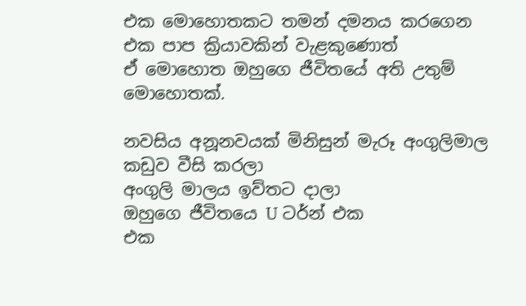එක මොහොතකට තමන් දමනය කරගෙන
එක පාප ක්‍රියාවකින් වැළකුණොත්
ඒ මොහොත ඔහුගෙ ජීවිතයේ අති උතුම් මොහොතක්.

නවසිය අනූනවයක් මිනිසුන් මැරූ අංගුලිමාල
කඩුව වීසි කරලා
අංගුලි මාලය ඉව්තට දාලා
ඔහුගෙ ජීවිතයෙ U ටර්න් එක
එක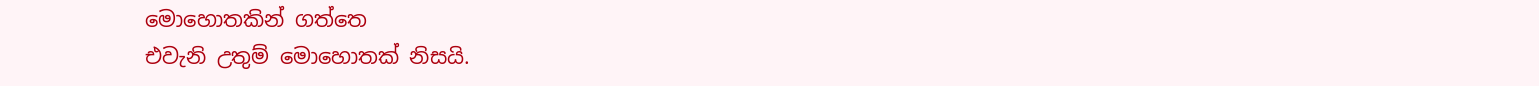මොහොතකින් ගත්තෙ
එවැනි උතුම් මොහොතක් නිසයි.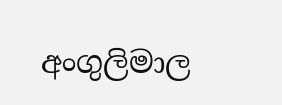අංගුලිමාල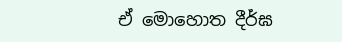ඒ මොහොත දීර්ඝ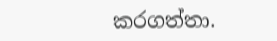කරගත්තා.